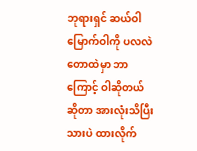ဘုရားရှင် ဆယ်ဝါမြောက်ဝါကို ပလလဲတောထဲမှာ ဘာကြောင့် ဝါဆိုတယ်ဆိုတာ အားလုံးသိပြီးသားပဲ ထားလိုက်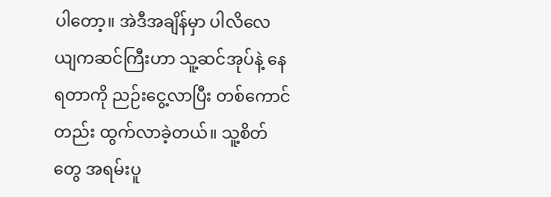ပါတော့။ အဲဒီအချိန်မှာ ပါလိလေယျကဆင်ကြီးဟာ သူ့ဆင်အုပ်နဲ့ နေရတာကို ညဉ်းငွေ့လာပြီး တစ်ကောင်တည်း ထွက်လာခဲ့တယ်။ သူ့စိတ်တွေ အရမ်းပူ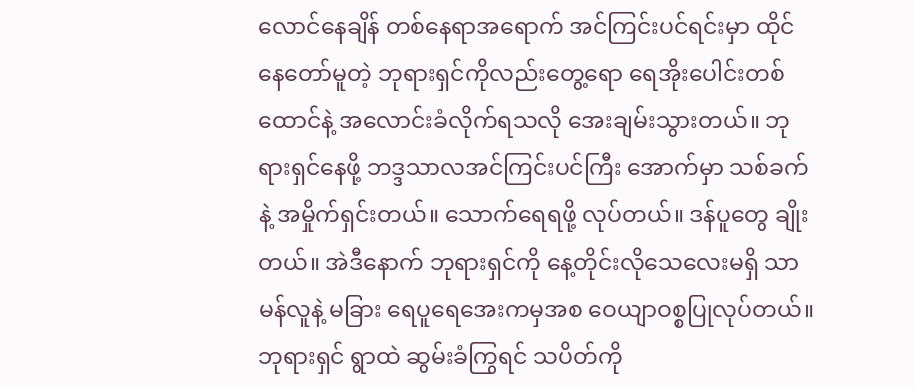လောင်နေချိန် တစ်နေရာအရောက် အင်ကြင်းပင်ရင်းမှာ ထိုင်နေတော်မူတဲ့ ဘုရားရှင်ကိုလည်းတွေ့ရော ရေအိုးပေါင်းတစ်ထောင်နဲ့ အလောင်းခံလိုက်ရသလို အေးချမ်းသွားတယ်။ ဘုရားရှင်နေဖို့ ဘဒ္ဒသာလအင်ကြင်းပင်ကြီး အောက်မှာ သစ်ခက်နဲ့ အမှိုက်ရှင်းတယ်။ သောက်ရေရဖို့ လုပ်တယ်။ ဒန်ပူတွေ ချိုးတယ်။ အဲဒီနောက် ဘုရားရှင်ကို နေ့တိုင်းလိုသေလေးမရှိ သာမန်လူနဲ့ မခြား ရေပူရေအေးကမှအစ ဝေယျာဝစ္စပြုလုပ်တယ်။ ဘုရားရှင် ရွာထဲ ဆွမ်းခံကြွရင် သပိတ်ကို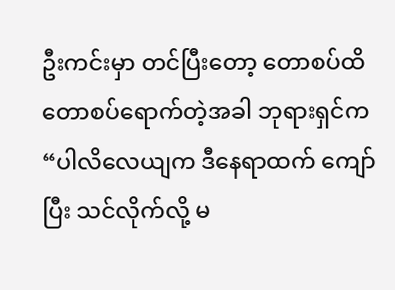ဦးကင်းမှာ တင်ပြီးတော့ တောစပ်ထိ တောစပ်ရောက်တဲ့အခါ ဘုရားရှင်က “ပါလိလေယျက ဒီနေရာထက် ကျော်ပြီး သင်လိုက်လို့ မ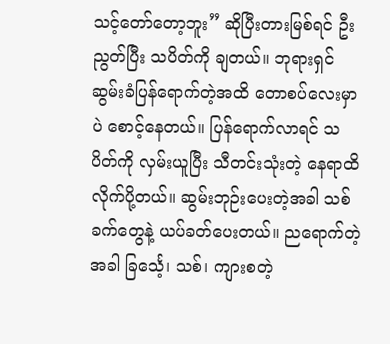သင့်တော်တော့ဘူး” ဆိုပြီးတားမြစ်ရင် ဦးညွတ်ပြီး သပိတ်ကို ချတယ်။ ဘုရားရှင် ဆွမ်းခံပြန်ရောက်တဲ့အထိ တောစပ်လေးမှာပဲ စောင့်နေတယ်။ ပြန်ရောက်လာရင် သပိတ်ကို လှမ်းယူပြီး သီတင်းသုံးတဲ့ နေရာထိ လိုက်ပို့တယ်။ ဆွမ်းဘုဉ်းပေးတဲ့အခါ သစ်ခက်တွေနဲ့ ယပ်ခတ်ပေးတယ်။ ညရောက်တဲ့အခါ ခြင်္သေ့၊ သစ်၊ ကျားစတဲ့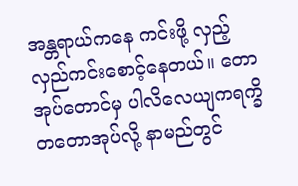အန္တရာယ်ကနေ ကင်းဖို့ လှည့်လှည်ကင်းစောင့်နေတယ်။ တောအုပ်တောင်မှ ပါလိလေယျကရက္ခိတတောအုပ်လို့ နာမည်တွင်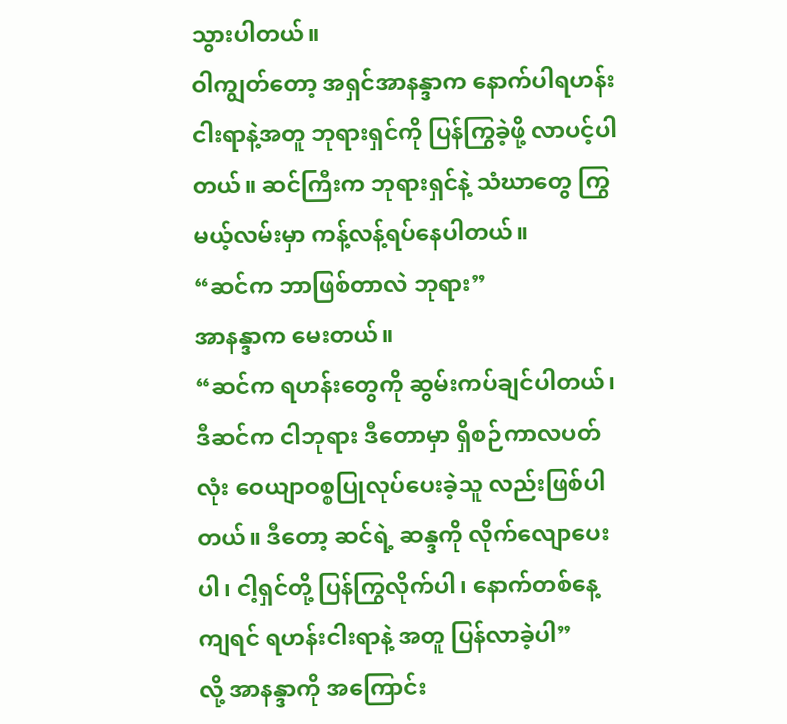သွားပါတယ်။
ဝါကျွတ်တော့ အရှင်အာနန္ဒာက နောက်ပါရဟန်းငါးရာနဲ့အတူ ဘုရားရှင်ကို ပြန်ကြွခဲ့ဖို့ လာပင့်ပါတယ်။ ဆင်ကြီးက ဘုရားရှင်နဲ့ သံဃာတွေ ကြွမယ့်လမ်းမှာ ကန့်လန့်ရပ်နေပါတယ်။
“ဆင်က ဘာဖြစ်တာလဲ ဘုရား”
အာနန္ဒာက မေးတယ်။
“ဆင်က ရဟန်းတွေကို ဆွမ်းကပ်ချင်ပါတယ်၊ ဒီဆင်က ငါဘုရား ဒီတောမှာ ရှိစဉ်ကာလပတ်လုံး ဝေယျာဝစ္စပြုလုပ်ပေးခဲ့သူ လည်းဖြစ်ပါတယ်။ ဒီတော့ ဆင်ရဲ့ ဆန္ဒကို လိုက်လျောပေးပါ၊ ငါ့ရှင်တို့ ပြန်ကြွလိုက်ပါ၊ နောက်တစ်နေ့ကျရင် ရဟန်းငါးရာနဲ့ အတူ ပြန်လာခဲ့ပါ”
လို့ အာနန္ဒာကို အကြောင်း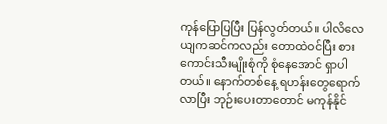ကုန်ပြောပြပြီး ပြန်လွတ်တယ်။ ပါလိလေယျကဆင်ကလည်း တောထဲဝင်ပြီး စားကောင်းသီးမျိုးစုံကို စုံနေအောင် ရှာပါတယ်။ နောက်တစ်နေ့ ရဟန်းတွေရောက်လာပြီး ဘုဉ်းပေးတာတောင် မကုန်နိုင်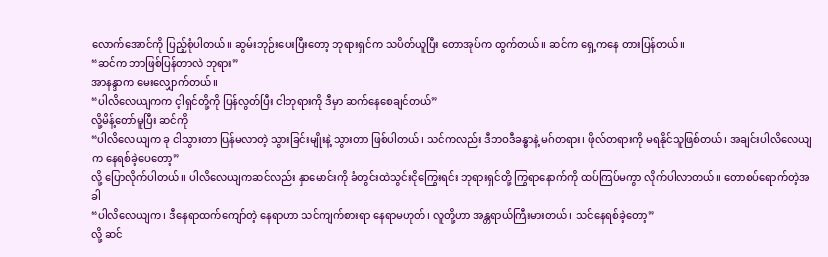လောက်အောင်ကို ပြည့်စုံပါတယ်။ ဆွမ်းဘုဉ်းပေးပြီးတော့ ဘုရားရှင်က သပိတ်ယူပြီး တောအုပ်က ထွက်တယ်။ ဆင်က ရှေ့ကနေ တားပြန်တယ်။
“ဆင်က ဘာဖြစ်ပြန်တာလဲ ဘုရား”
အာနန္ဒာက မေးလျှောက်တယ်။
“ပါလိလေယျကက င့ါရှင်တို့ကို ပြန်လွတ်ပြီး ငါဘုရားကို ဒီမှာ ဆက်နေစေချင်တယ်”
လို့မိန့်တော်မူပြီး ဆင်ကို
“ပါလိလေယျက ခု ငါသွားတာ ပြန်မလာတဲ့ သွားခြင်းမျိုးနဲ့ သွားတာ ဖြစ်ပါတယ်၊ သင်ကလည်း ဒီဘဝဒီခန္ဓာနဲ့ မဂ်တရား၊ ဖိုလ်တရားကို မရနိုင်သူဖြစ်တယ်၊ အချင်းပါလိလေယျက နေရစ်ခဲ့ပေတော့”
လို့ ပြောလိုက်ပါတယ်။ ပါလိလေယျကဆင်လည်း နှာမောင်းကို ခံတွင်းထဲသွင်းငိုကြွေးရင်း ဘုရားရှင်တို့ ကြွရာနောက်ကို ထပ်ကြပ်မကွာ လိုက်ပါလာတယ်။ တောစပ်ရောက်တဲ့အခါ
“ပါလိလေယျက၊ ဒီနေရာထက်ကျော်တဲ့ နေရာဟာ သင်ကျက်စားရာ နေရာမဟုတ်၊ လူတို့ဟာ အန္တရာယ်ကြီးမားတယ်၊ သင်နေရစ်ခဲ့တော့”
လို့ ဆင်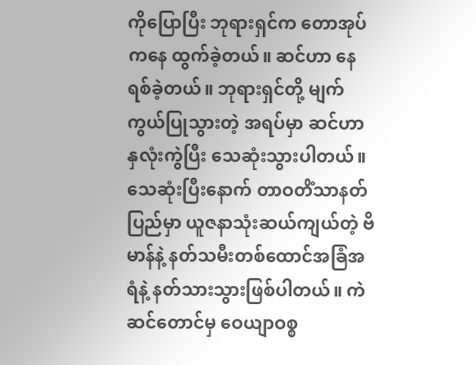ကိုပြောပြီး ဘုရားရှင်က တောအုပ်ကနေ ထွက်ခဲ့တယ်။ ဆင်ဟာ နေရစ်ခဲ့တယ်။ ဘုရားရှင်တို့ မျက်ကွယ်ပြုသွားတဲ့ အရပ်မှာ ဆင်ဟာ နှလုံးကွဲပြီး သေဆုံးသွားပါတယ်။ သေဆုံးပြီးနောက် တာဝတိံသာနတ်ပြည်မှာ ယူဇနာသုံးဆယ်ကျယ်တဲ့ ဗိမာန်နဲ့ နတ်သမီးတစ်ထောင်အခြံအရံနဲ့ နတ်သားသွားဖြစ်ပါတယ်။ ကဲ ဆင်တောင်မှ ဝေယျာဝစ္စ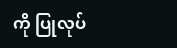ကို ပြုလုပ်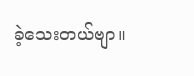ခဲ့သေးတယ်ဗျာ။